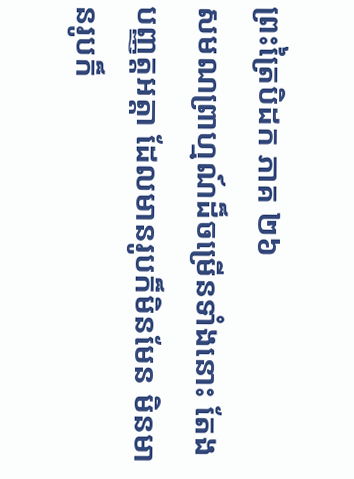ព្រះត្រៃបិដក ភាគ ២៦
សមណព្រាហ្មណ៍ដ៏ចម្រើនទាំងនោះ តែងបញ្ញត្តអត្តា ដែលមានរូបក៏មិនមែន មិនមានរូបក៏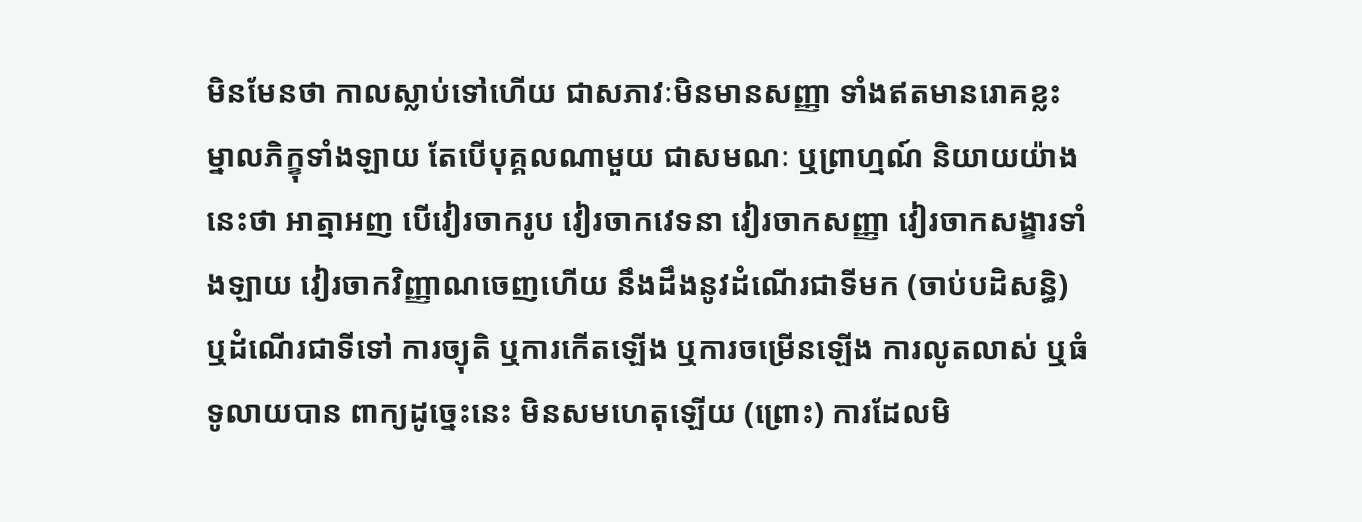មិនមែនថា កាលស្លាប់ទៅហើយ ជាសភាវៈមិនមានសញ្ញា ទាំងឥតមានរោគខ្លះ ម្នាលភិក្ខុទាំងឡាយ តែបើបុគ្គលណាមួយ ជាសមណៈ ឬព្រាហ្មណ៍ និយាយយ៉ាងនេះថា អាត្មាអញ បើវៀរចាករូប វៀរចាកវេទនា វៀរចាកសញ្ញា វៀរចាកសង្ខារទាំងឡាយ វៀរចាកវិញ្ញាណចេញហើយ នឹងដឹងនូវដំណើរជាទីមក (ចាប់បដិសន្ធិ) ឬដំណើរជាទីទៅ ការច្យុតិ ឬការកើតឡើង ឬការចម្រើនឡើង ការលូតលាស់ ឬធំទូលាយបាន ពាក្យដូច្នេះនេះ មិនសមហេតុឡើយ (ព្រោះ) ការដែលមិ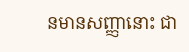នមានសញ្ញានោះ ជា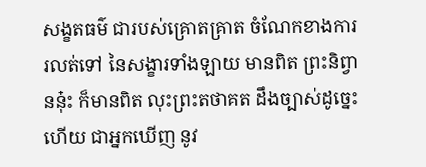សង្ខតធម៌ ជារបស់គ្រោតគ្រាត ចំណែកខាងការរលត់ទៅ នៃសង្ខារទាំងឡាយ មានពិត ព្រះនិព្វាននុ៎ះ ក៏មានពិត លុះព្រះតថាគត ដឹងច្បាស់ដូច្នេះហើយ ជាអ្នកឃើញ នូវ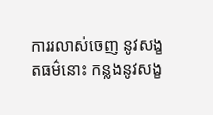ការរលាស់ចេញ នូវសង្ខតធម៌នោះ កន្លងនូវសង្ខ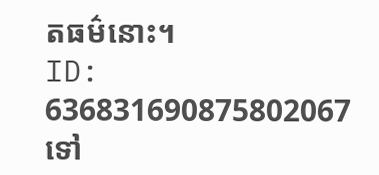តធម៌នោះ។
ID: 636831690875802067
ទៅ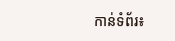កាន់ទំព័រ៖